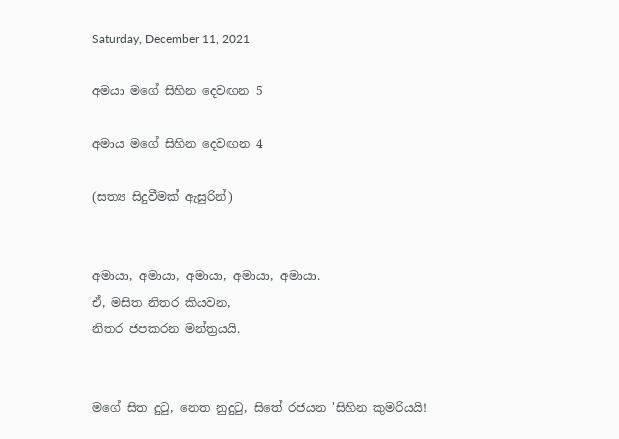Saturday, December 11, 2021

අමයා මගේ සිහින දෙවඟන 5

අමාය මගේ සිහින දෙවඟන 4

(සත්‍ය සිදුවීමක් ඇසුරින්)


අමායා, අමායා, අමායා, අමායා, අමායා.
ඒ, මසිත නිතර කියවන,
නිතර ජපකරන මන්ත්‍රයයි.


මගේ සිත දුටු, නෙත නුදුටු, සිතේ රජයන 'සිහින කුමරියයි!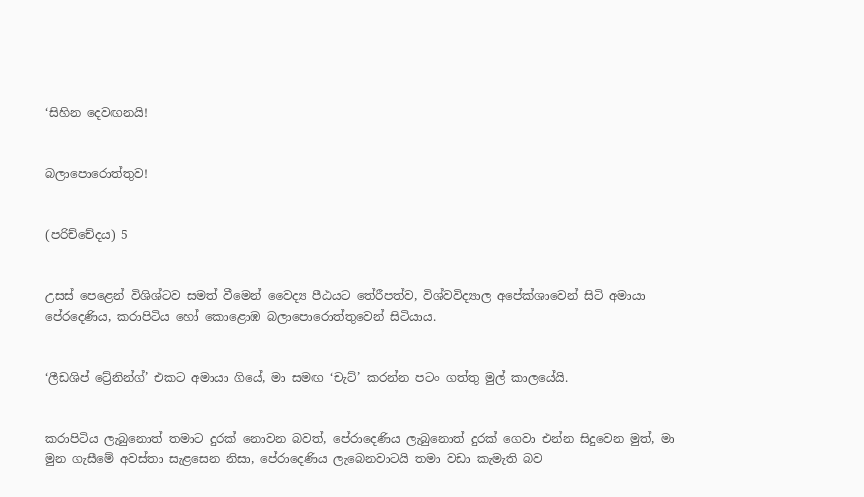‘සිහින දෙවඟනයි!


බලාපොරොත්තුව!


(පරිච්චේදය) 5


උසස් පෙළෙන් විශිශ්ටව සමත් වීමෙන් වෛද්‍ය පීඨයට තේරීපත්ව, විශ්වවිද්‍යාල අපේක්ශාවෙන් සිටි අමායා පේරදෙණිය, කරාපිටිය හෝ කොළොඹ බලාපොරොත්තුවෙන් සිටියාය.


‘ලීඩශිප් ට්‍රේනින්ග්’ එකට අමායා ගියේ, මා සමඟ ‘චැට්’ කරන්න පටං ගත්තු මුල් කාලයේයි.


කරාපිටිය ලැබුනොත් තමාට දුරක් නොවන බවත්, පේරාදෙණිය ලැබුනොත් දුරක් ගෙවා එන්න සිදුවෙන මුත්, මා මුන ගැසීමේ අවස්තා සැළසෙන නිසා, පේරාදෙණිය ලැබෙනවාටයි තමා වඩා කැමැති බව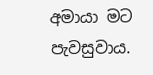අමායා මට පැවසුවාය.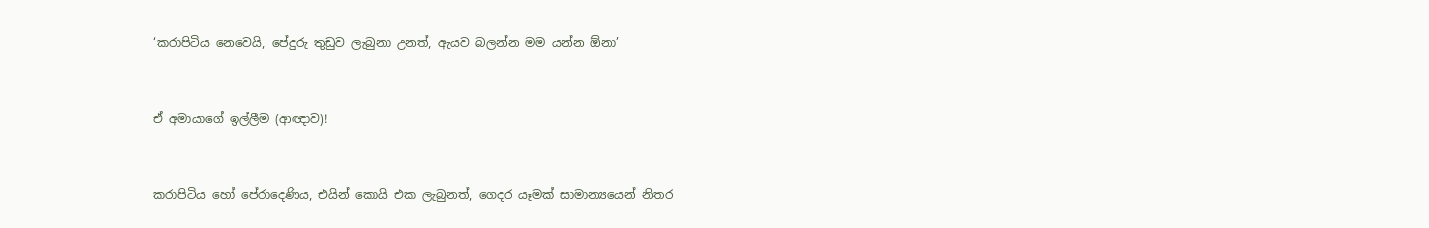‘කරාපිටිය නෙවෙයි, පේදුරු තුඩුව ලැබුනා උනත්, ඇයව බලන්න මම යන්න ඕනා’


ඒ අමායාගේ ඉල්ලීම (ආඥාව)!


කරාපිටිය හෝ පේරාදෙණිය, එයින් කොයි එක ලැබුනත්, ගෙදර යෑමක් සාමාන්‍යයෙන් නිතර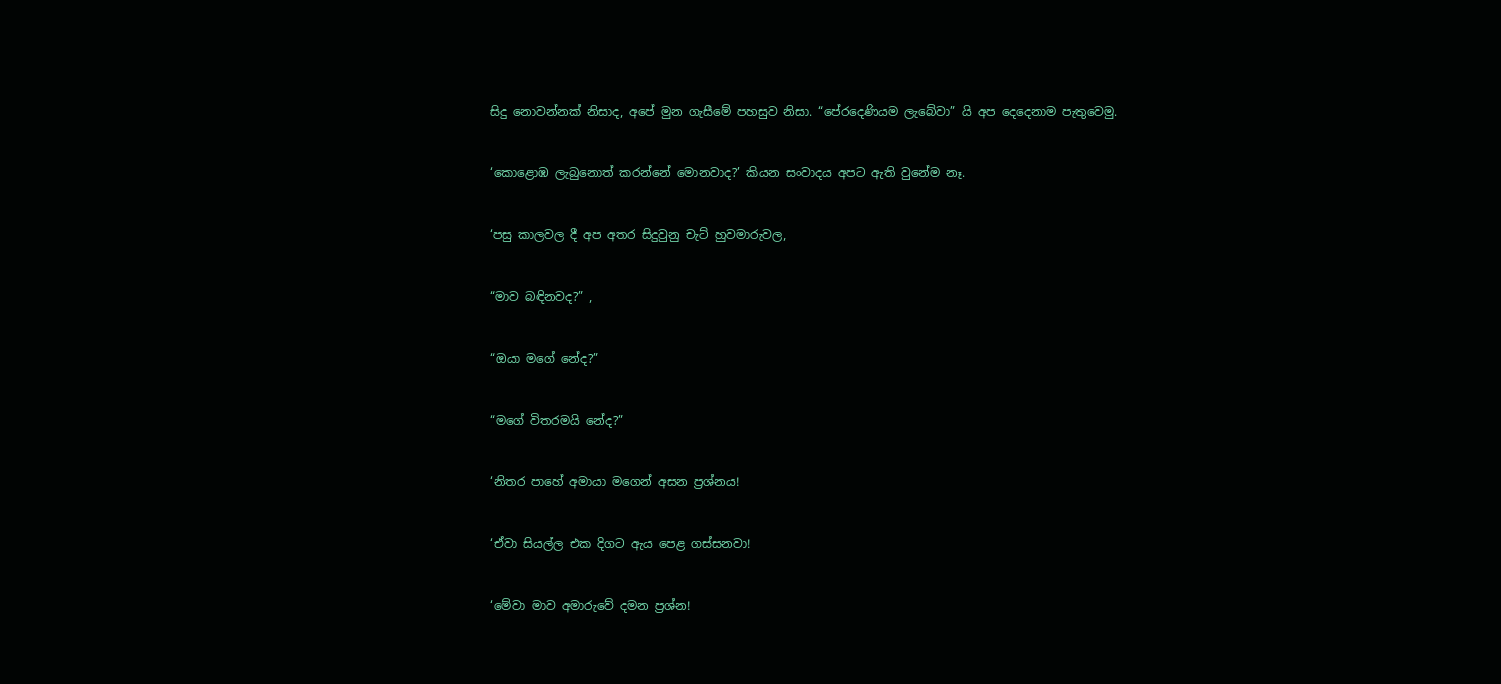සිදු නොවන්නක් නිසාද, අපේ මුන ගැසීමේ පහසුව නිසා. “පේරදෙණියම ලැබේවා” යි අප දෙදෙනාම පැතුවෙමු.


‘කොළොඹ ලැබුනොත් කරන්නේ මොනවාද?’ කියන සංවාදය අපට ඇති වුනේම නෑ.


‘පසු කාලවල දී අප අතර සිදුවුනු චැට් හුවමාරුවල,


“මාව බඳිනවද?” ,


“ඔයා මගේ නේද?”


“මගේ විතරමයි නේද?”


‘නිතර පාහේ අමායා මගෙන් අසන ප්‍රශ්නය!


‘ඒවා සියල්ල එක දිගට ඇය පෙළ ගස්සනවා!


‘මේවා මාව අමාරුවේ දමන ප්‍රශ්න!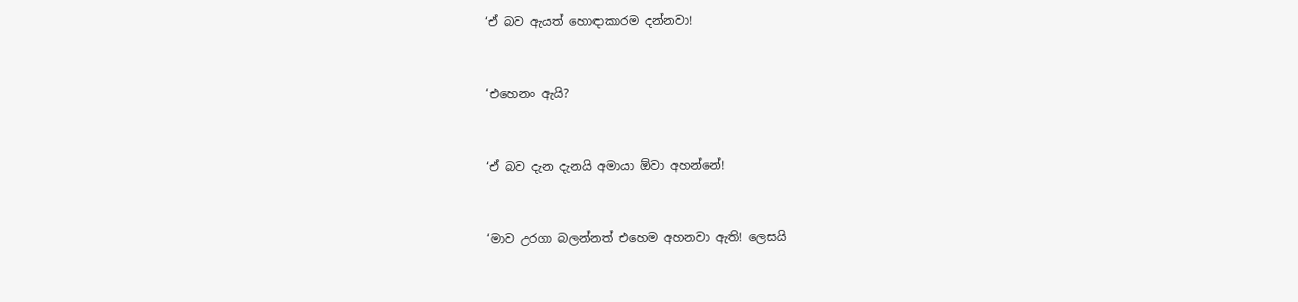‘ඒ බව ඇයත් හොඳාකාරම දන්නවා!


‘එහෙනං ඇයි?


‘ඒ බව දැන දැනයි අමායා ඕවා අහන්නේ!


‘මාව උරගා බලන්නත් එහෙම අහනවා ඇති! ලෙසයි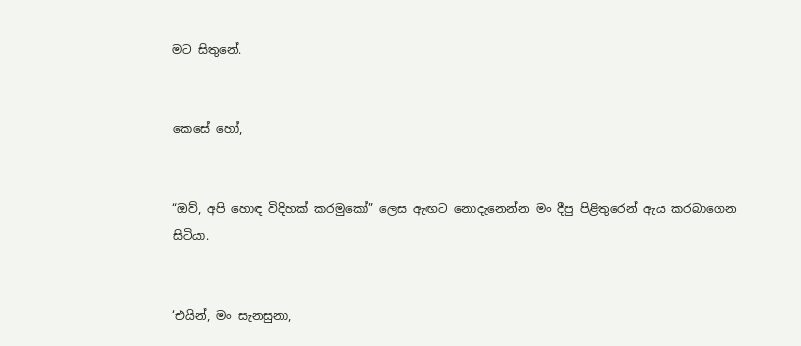මට සිතුනේ.


කෙසේ හෝ,


“ඔව්, අපි හොඳ විදිහක් කරමුකෝ” ලෙස ඇඟට නොදැනෙන්න මං දීපු පිළිතුරෙන් ඇය කරබාගෙන සිටියා.


‘එයින්, මං සැනසුනා,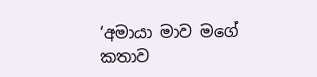‘අමායා මාව මගේ කතාව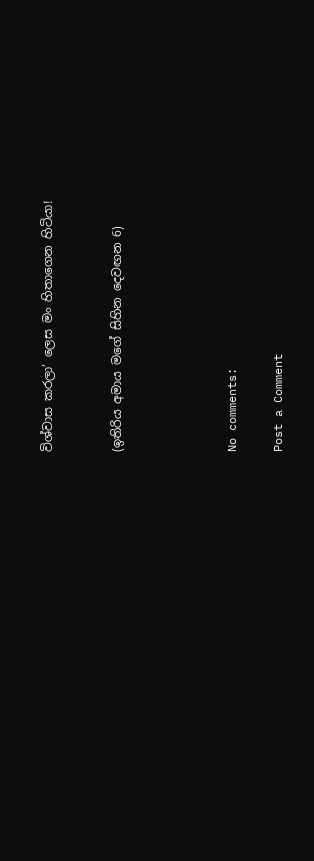විශ්වාස කරලා’ ලෙස මං හිතාගෙන හිටියා!


(ඉතිරිය අමාය මගේ සිහින දෙවඟන 6)




No comments:

Post a Comment